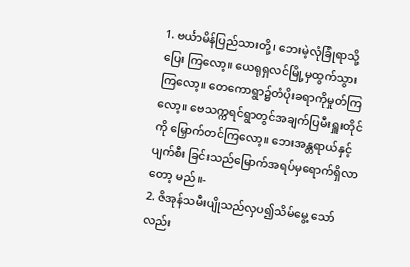1. ဗင်္ယာမိန်ပြည်သားတို့၊ ဘေးမဲ့လုံခြုံရာသို့ပြေး ကြလော့။ ယေရုရှလင်မြို့မှထွက်သွားကြလော့။ တေကောရွာ၌တံပိုးခရာကိုမှုတ်ကြလော့။ ဗေသက္ကရင်ရွာတွင်အချက်ပြမီးရှူးတိုင်ကို မြှောက်တင်ကြလော့။ ဘေးအန္တရာယ်နှင့်ပျက်စီး ခြင်းသည်မြောက်အရပ်မှရောက်ရှိလာတော့ မည်။-
2. ဇိအုန်သမီးပျိုသည်လှပ၍သိမ်မွေ့ သော်လည်း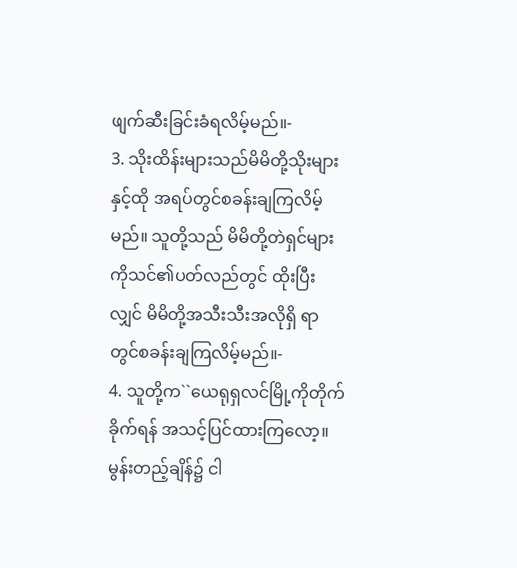ဖျက်ဆီးခြင်းခံရလိမ့်မည်။-
3. သိုးထိန်းများသည်မိမိတို့သိုးများနှင့်ထို အရပ်တွင်စခန်းချကြလိမ့်မည်။ သူတို့သည် မိမိတို့တဲရှင်များကိုသင်၏ပတ်လည်တွင် ထိုးပြီးလျှင် မိမိတို့အသီးသီးအလိုရှိ ရာတွင်စခန်းချကြလိမ့်မည်။-
4. သူတို့က``ယေရုရှလင်မြို့ကိုတိုက်ခိုက်ရန် အသင့်ပြင်ထားကြလော့။ မွန်းတည့်ချိန်၌ ငါ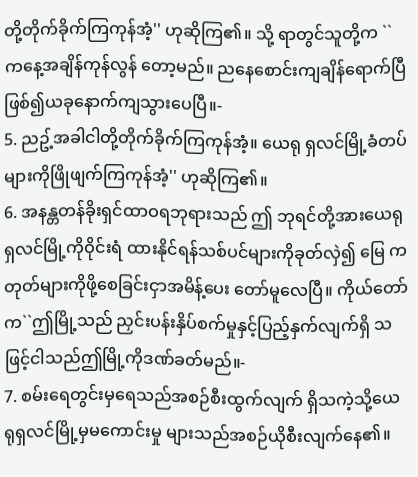တို့တိုက်ခိုက်ကြကုန်အံ့'' ဟုဆိုကြ၏။ သို့ ရာတွင်သူတို့က ``ကနေ့အချိန်ကုန်လွန် တော့မည်။ ညနေစောင်းကျချိန်ရောက်ပြီ ဖြစ်၍ယခုနောက်ကျသွားပေပြီ။-
5. ညဥ့်အခါငါတို့တိုက်ခိုက်ကြကုန်အံ့။ ယေရု ရှလင်မြို့ခံတပ်များကိုဖြိုဖျက်ကြကုန်အံ့'' ဟုဆိုကြ၏။
6. အနန္တတန်ခိုးရှင်ထာဝရဘုရားသည် ဤ ဘုရင်တို့အားယေရုရှလင်မြို့ကိုဝိုင်းရံ ထားနိုင်ရန်သစ်ပင်များကိုခုတ်လှဲ၍ မြေ ကတုတ်များကိုဖို့စေခြင်းငှာအမိန့်ပေး တော်မူလေပြီ။ ကိုယ်တော်က``ဤမြို့သည် ညှင်းပန်းနှိပ်စက်မှုနှင့်ပြည့်နှက်လျက်ရှိ သဖြင့်ငါသည်ဤမြို့ကိုဒဏ်ခတ်မည်။-
7. စမ်းရေတွင်းမှရေသည်အစဉ်စီးထွက်လျက် ရှိသကဲ့သို့ယေရုရှလင်မြို့မှမကောင်းမှု များသည်အစဉ်ယိုစီးလျက်နေ၏။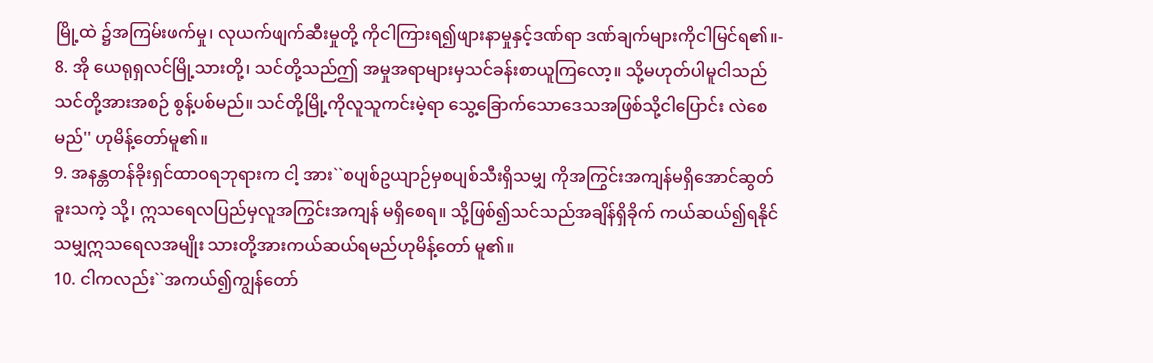မြို့ထဲ ၌အကြမ်းဖက်မှု၊ လုယက်ဖျက်ဆီးမှုတို့ ကိုငါကြားရ၍ဖျားနာမှုနှင့်ဒဏ်ရာ ဒဏ်ချက်များကိုငါမြင်ရ၏။-
8. အို ယေရုရှလင်မြို့သားတို့၊ သင်တို့သည်ဤ အမှုအရာများမှသင်ခန်းစာယူကြလော့။ သို့မဟုတ်ပါမူငါသည်သင်တို့အားအစဉ် စွန့်ပစ်မည်။ သင်တို့မြို့ကိုလူသူကင်းမဲ့ရာ သွေ့ခြောက်သောဒေသအဖြစ်သို့ငါပြောင်း လဲစေမည်'' ဟုမိန့်တော်မူ၏။
9. အနန္တတန်ခိုးရှင်ထာဝရဘုရားက ငါ့ အား``စပျစ်ဥယျာဉ်မှစပျစ်သီးရှိသမျှ ကိုအကြွင်းအကျန်မရှိအောင်ဆွတ်ခူးသကဲ့ သို့၊ ဣသရေလပြည်မှလူအကြွင်းအကျန် မရှိစေရ။ သို့ဖြစ်၍သင်သည်အချိန်ရှိခိုက် ကယ်ဆယ်၍ရနိုင်သမျှဣသရေလအမျိုး သားတို့အားကယ်ဆယ်ရမည်ဟုမိန့်တော် မူ၏။
10. ငါကလည်း``အကယ်၍ကျွန်တော်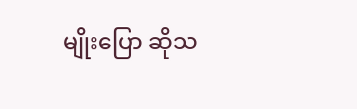မျိုးပြော ဆိုသ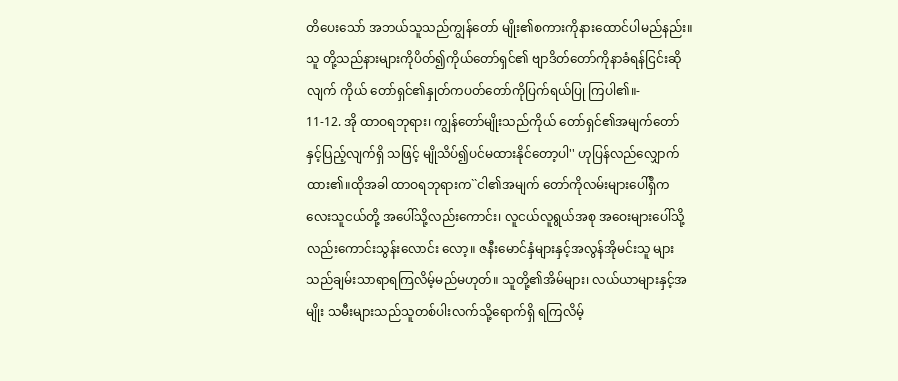တိပေးသော် အဘယ်သူသည်ကျွန်တော် မျိုး၏စကားကိုနားထောင်ပါမည်နည်း။ သူ တို့သည်နားများကိုပိတ်၍ကိုယ်တော်ရှင်၏ ဗျာဒိတ်တော်ကိုနာခံရန်ငြင်းဆိုလျက် ကိုယ် တော်ရှင်၏နှုတ်ကပတ်တော်ကိုပြက်ရယ်ပြု ကြပါ၏။-
11-12. အို ထာဝရဘုရား၊ ကျွန်တော်မျိုးသည်ကိုယ် တော်ရှင်၏အမျက်တော်နှင့်ပြည့်လျက်ရှိ သဖြင့် မျိုသိပ်၍ပင်မထားနိုင်တော့ပါ'' ဟုပြန်လည်လျှောက်ထား၏။ထိုအခါ ထာဝရဘုရားက``ငါ၏အမျက် တော်ကိုလမ်းများပေါ်ရှိကလေးသူငယ်တို့ အပေါ်သို့လည်းကောင်း၊ လူငယ်လူရွယ်အစု အဝေးများပေါ်သို့လည်းကောင်းသွန်းလောင်း လော့။ ဇနီးမောင်နှံများနှင့်အလွန်အိုမင်းသူ များသည်ချမ်းသာရာရကြလိမ့်မည်မဟုတ်။ သူတို့၏အိမ်များ၊ လယ်ယာများနှင့်အမျိုး သမီးများသည်သူတစ်ပါးလက်သို့ရောက်ရှိ ရကြလိမ့်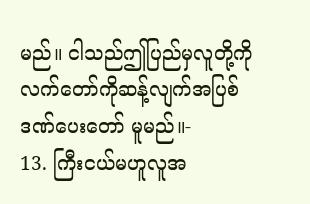မည်။ ငါသည်ဤပြည်မှလူတို့ကို လက်တော်ကိုဆန့်လျက်အပြစ်ဒဏ်ပေးတော် မူမည်။-
13. ကြီးငယ်မဟူလူအ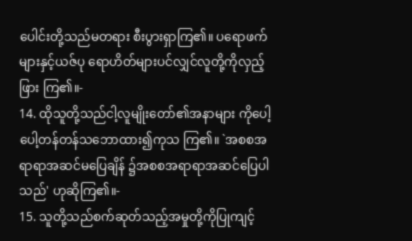ပေါင်းတို့သည်မတရား စီးပွားရှာကြ၏။ ပရောဖက်များနှင့်ယဇ်ပု ရောဟိတ်များပင်လျှင်လူတို့ကိုလှည့်ဖြား ကြ၏။-
14. ထိုသူတို့သည်ငါ့လူမျိုးတော်၏အနာများ ကိုပေါ့ပေါ့တန်တန်သဘောထား၍ကုသ ကြ၏။ `အစစအရာရာအဆင်မပြေချိန် ၌အစစအရာရာအဆင်ပြေပါသည်' ဟုဆိုကြ၏။-
15. သူတို့သည်စက်ဆုတ်သည့်အမှုတို့ကိုပြုကျင့်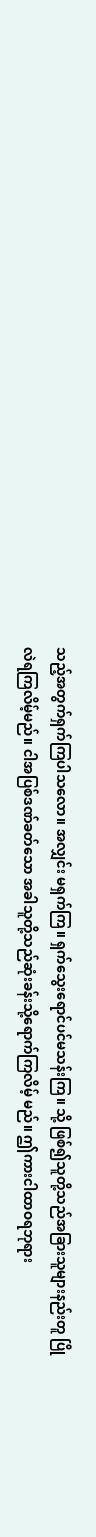သည့်အတွက်ရှက်ကြပါသလော။ အလျှင်း မရှက်ကြ။ ရှက်သွေးရောင်ပင်မသန်းကြ။ သို့ ဖြစ်၍သူတို့သည်အခြားသူများနည်းတူ ပြိုလဲရကြလိမ့်မည်။ ငါအပြစ်ဒဏ်ခတ်သော အခါသူတို့သည်ဆုံးခန်းသို့ရောက်ကြလိမ့် မည်။ ဤကားငါထာဝရဘုရား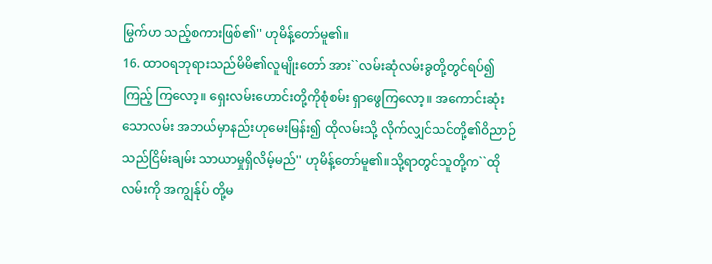မြွက်ဟ သည့်စကားဖြစ်၏'' ဟုမိန့်တော်မူ၏။
16. ထာဝရဘုရားသည်မိမိ၏လူမျိုးတော် အား``လမ်းဆုံလမ်းခွတို့တွင်ရပ်၍ကြည့် ကြလော့။ ရှေးလမ်းဟောင်းတို့ကိုစုံစမ်း ရှာဖွေကြလော့။ အကောင်းဆုံးသောလမ်း အဘယ်မှာနည်းဟုမေးမြန်း၍ ထိုလမ်းသို့ လိုက်လျှင်သင်တို့၏ဝိညာဉ်သည်ငြိမ်းချမ်း သာယာမှုရှိလိမ့်မည်'' ဟုမိန့်တော်မူ၏။သို့ရာတွင်သူတို့က``ထိုလမ်းကို အကျွန်ုပ် တို့မ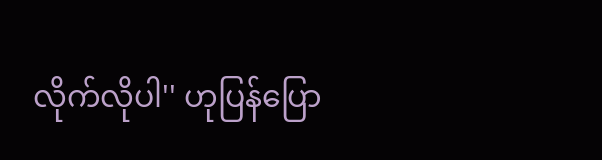လိုက်လိုပါ'' ဟုပြန်ပြော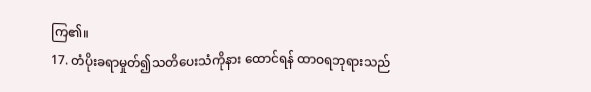ကြ၏။
17. တံပိုးခရာမှုတ်၍သတိပေးသံကိုနား ထောင်ရန် ထာဝရဘုရားသည်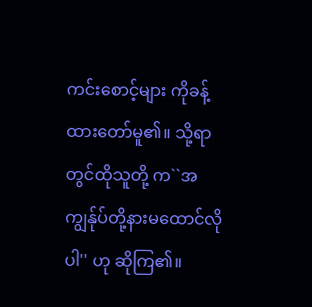ကင်းစောင့်များ ကိုခန့်ထားတော်မူ၏။ သို့ရာတွင်ထိုသူတို့ က``အကျွန်ုပ်တို့နားမထောင်လိုပါ'' ဟု ဆိုကြ၏။